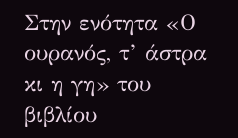Στην ενότητα «Ο ουρανός, τ’ άστρα κι η γη» του βιβλίου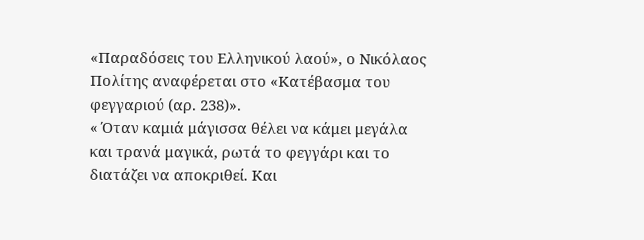«Παραδόσεις του Ελληνικού λαού», ο Νικόλαος Πολίτης αναφέρεται στο «Κατέβασμα του φεγγαριού (αρ. 238)».
« Όταν καμιά μάγισσα θέλει να κάμει μεγάλα και τρανά μαγικά, ρωτά το φεγγάρι και το διατάζει να αποκριθεί. Και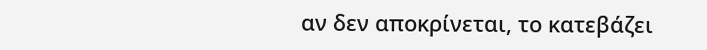αν δεν αποκρίνεται, το κατεβάζει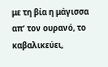με τη βία η μάγισσα απ’ τον ουρανό, το καβαλικεύει,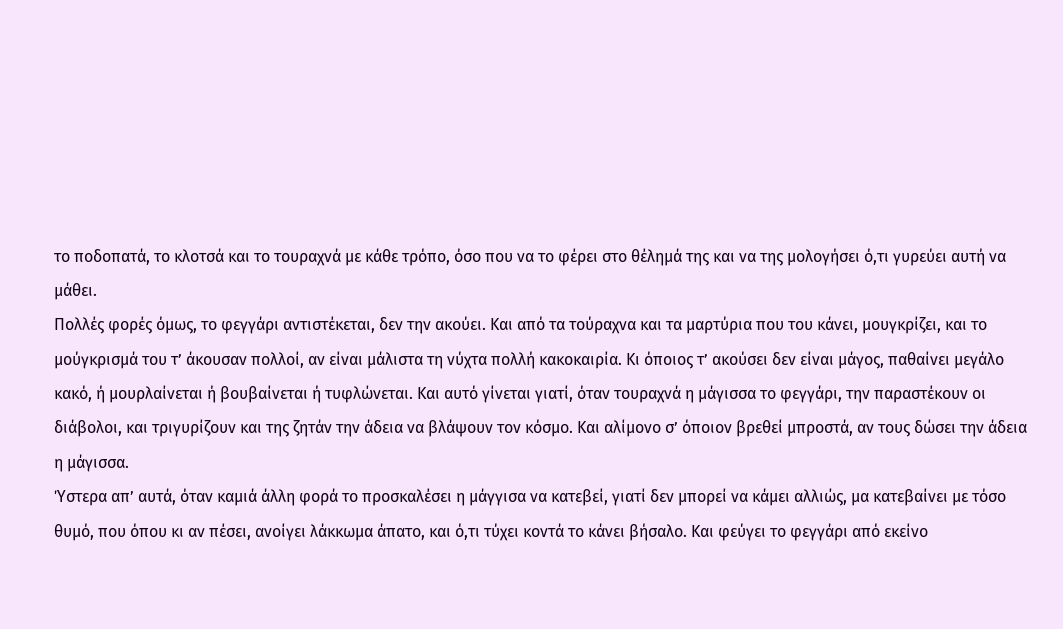το ποδοπατά, το κλοτσά και το τουραχνά με κάθε τρόπο, όσο που να το φέρει στο θέλημά της και να της μολογήσει ό,τι γυρεύει αυτή να μάθει.
Πολλές φορές όμως, το φεγγάρι αντιστέκεται, δεν την ακούει. Και από τα τούραχνα και τα μαρτύρια που του κάνει, μουγκρίζει, και το μούγκρισμά του τ’ άκουσαν πολλοί, αν είναι μάλιστα τη νύχτα πολλή κακοκαιρία. Κι όποιος τ’ ακούσει δεν είναι μάγος, παθαίνει μεγάλο κακό, ή μουρλαίνεται ή βουβαίνεται ή τυφλώνεται. Και αυτό γίνεται γιατί, όταν τουραχνά η μάγισσα το φεγγάρι, την παραστέκουν οι διάβολοι, και τριγυρίζουν και της ζητάν την άδεια να βλάψουν τον κόσμο. Και αλίμονο σ’ όποιον βρεθεί μπροστά, αν τους δώσει την άδεια η μάγισσα.
Ύστερα απ’ αυτά, όταν καμιά άλλη φορά το προσκαλέσει η μάγγισα να κατεβεί, γιατί δεν μπορεί να κάμει αλλιώς, μα κατεβαίνει με τόσο θυμό, που όπου κι αν πέσει, ανοίγει λάκκωμα άπατο, και ό,τι τύχει κοντά το κάνει βήσαλο. Και φεύγει το φεγγάρι από εκείνο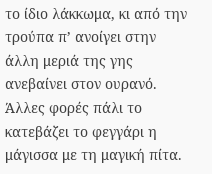το ίδιο λάκκωμα, κι από την τρούπα π’ ανοίγει στην άλλη μεριά της γης ανεβαίνει στον ουρανό. Άλλες φορές πάλι το κατεβάζει το φεγγάρι η μάγισσα με τη μαγική πίτα.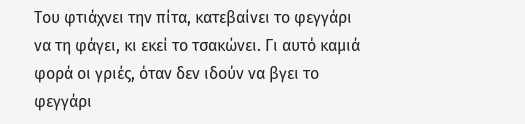Του φτιάχνει την πίτα, κατεβαίνει το φεγγάρι να τη φάγει, κι εκεί το τσακώνει. Γι αυτό καμιά φορά οι γριές, όταν δεν ιδούν να βγει το φεγγάρι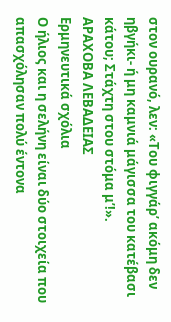στον ουρανό, λεν: «Του φιγγάρ’ ακόμη δεν ηβγήκι- ή μη καμνιά μάγισσα του κατέβασι κάτου; Στάχτη στου στόμα μ’!».
ΑΡΑΧΟΒΑ ΛΕΒΑΔΕΙΑΣ
Ερμηνευτικά σχόλια
Ο ήλιος και η σελήνη είναι δύο στοιχεία που απασχόλησαν πολύ έντονα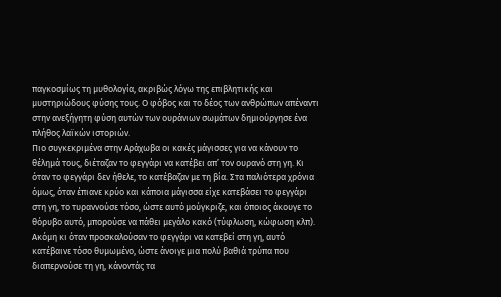παγκοσμίως τη μυθολογία, ακριβώς λόγω της επιβλητικής και μυστηριώδους φύσης τους. Ο φόβος και το δέος των ανθρώπων απέναντι στην ανεξήγητη φύση αυτών των ουράνιων σωμάτων δημιούργησε ένα πλήθος λαϊκών ιστοριών.
Πιο συγκεκριμένα στην Αράχωβα οι κακές μάγισσες για να κάνουν το θέλημά τους, διέταζαν το φεγγάρι να κατέβει απ’ τον ουρανό στη γη. Κι όταν το φεγγάρι δεν ήθελε, το κατέβαζαν με τη βία. Στα παλιότερα χρόνια όμως, όταν έπιανε κρύο και κάποια μάγισσα είχε κατεβάσει το φεγγάρι στη γη, το τυραννούσε τόσο, ώστε αυτό μούγκριζε, και όποιος άκουγε το θόρυβο αυτό, μπορούσε να πάθει μεγάλο κακό (τύφλωση, κώφωση κλπ).
Ακόμη κι όταν προσκαλούσαν το φεγγάρι να κατεβεί στη γη, αυτό κατέβαινε τόσο θυμωμένο, ώστε άνοιγε μια πολύ βαθιά τρύπα που διαπερνούσε τη γη, κάνοντάς τα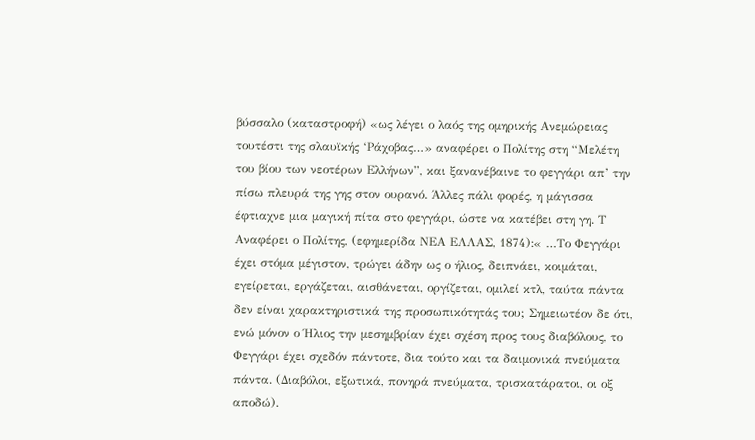βύσσαλο (καταστροφή) «ως λέγει ο λαός της ομηρικής Ανεμώρειας τουτέστι της σλαυϊκής ‘Ράχοβας…» αναφέρει ο Πολίτης στη “Μελέτη του βίου των νεοτέρων Ελλήνων”, και ξανανέβαινε το φεγγάρι απ’ την πίσω πλευρά της γης στον ουρανό. Άλλες πάλι φορές, η μάγισσα έφτιαχνε μια μαγική πίτα στο φεγγάρι, ώστε να κατέβει στη γη. Τ
Αναφέρει ο Πολίτης, (εφημερίδα ΝΕΑ ΕΛΛΑΣ, 1874):« …Το Φεγγάρι έχει στόμα μέγιστον, τρώγει άδην ως ο ήλιος, δειπνάει, κοιμάται, εγείρεται, εργάζεται, αισθάνεται, οργίζεται, ομιλεί κτλ, ταύτα πάντα δεν είναι χαρακτηριστικά της προσωπικότητάς του; Σημειωτέον δε ότι, ενώ μόνον ο Ήλιος την μεσημβρίαν έχει σχέση προς τους διαβόλους, το Φεγγάρι έχει σχεδόν πάντοτε, δια τούτο και τα δαιμονικά πνεύματα πάντα. (Διαβόλοι, εξωτικά, πονηρά πνεύματα, τρισκατάρατοι, οι οξ αποδώ).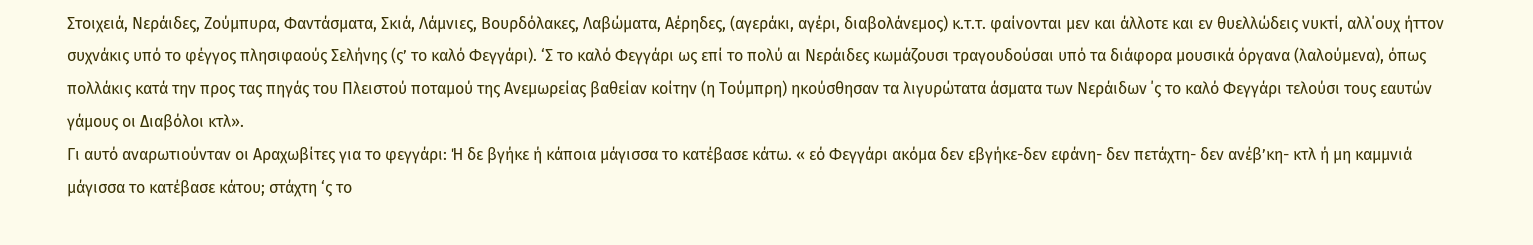Στοιχειά, Νεράιδες, Ζούμπυρα, Φαντάσματα, Σκιά, Λάμνιες, Βουρδόλακες, Λαβώματα, Αέρηδες, (αγεράκι, αγέρι, διαβολάνεμος) κ.τ.τ. φαίνονται μεν και άλλοτε και εν θυελλώδεις νυκτί, αλλ΄ουχ ήττον συχνάκις υπό το φέγγος πλησιφαούς Σελήνης (ς’ το καλό Φεγγάρι). ‘Σ το καλό Φεγγάρι ως επί το πολύ αι Νεράιδες κωμάζουσι τραγουδούσαι υπό τα διάφορα μουσικά όργανα (λαλούμενα), όπως πολλάκις κατά την προς τας πηγάς του Πλειστού ποταμού της Ανεμωρείας βαθείαν κοίτην (η Τούμπρη) ηκούσθησαν τα λιγυρώτατα άσματα των Νεράιδων ΄ς το καλό Φεγγάρι τελούσι τους εαυτών γάμους οι Διαβόλοι κτλ».
Γι αυτό αναρωτιούνταν οι Αραχωβίτες για το φεγγάρι: Ή δε βγήκε ή κάποια μάγισσα το κατέβασε κάτω. « εό Φεγγάρι ακόμα δεν εβγήκε-δεν εφάνη- δεν πετάχτη- δεν ανέβ’κη- κτλ ή μη καμμνιά μάγισσα το κατέβασε κάτου; στάχτη ‘ς το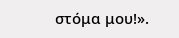στόμα μου!».